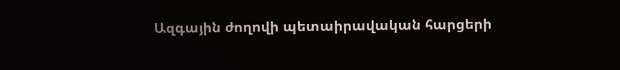Ազգային ժողովի պետաիրավական հարցերի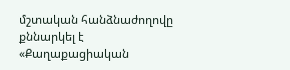մշտական հանձնաժողովը քննարկել է «Քաղաքացիական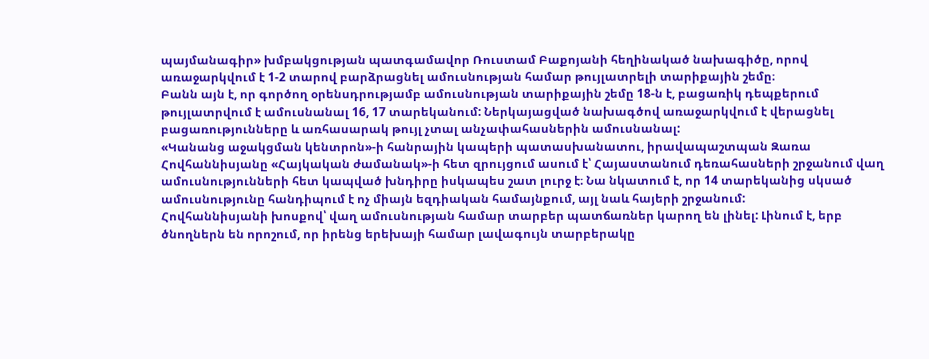պայմանագիր» խմբակցության պատգամավոր Ռուստամ Բաքոյանի հեղինակած նախագիծը, որով առաջարկվում է 1-2 տարով բարձրացնել ամուսնության համար թույլատրելի տարիքային շեմը։
Բանն այն է, որ գործող օրենսդրությամբ ամուսնության տարիքային շեմը 18-ն է, բացառիկ դեպքերում թույլատրվում է ամուսնանալ 16, 17 տարեկանում: Ներկայացված նախագծով առաջարկվում է վերացնել բացառությունները և առհասարակ թույլ չտալ անչափահասներին ամուսնանալ:
«Կանանց աջակցման կենտրոն»-ի հանրային կապերի պատասխանատու, իրավապաշտպան Զառա Հովհաննիսյանը «Հայկական ժամանակ»-ի հետ զրույցում ասում է՝ Հայաստանում դեռահասների շրջանում վաղ ամուսնությունների հետ կապված խնդիրը իսկապես շատ լուրջ է։ Նա նկատում է, որ 14 տարեկանից սկսած ամուսնությունը հանդիպում է ոչ միայն եզդիական համայնքում, այլ նաև հայերի շրջանում:
Հովհաննիսյանի խոսքով՝ վաղ ամուսնության համար տարբեր պատճառներ կարող են լինել: Լինում է, երբ ծնողներն են որոշում, որ իրենց երեխայի համար լավագույն տարբերակը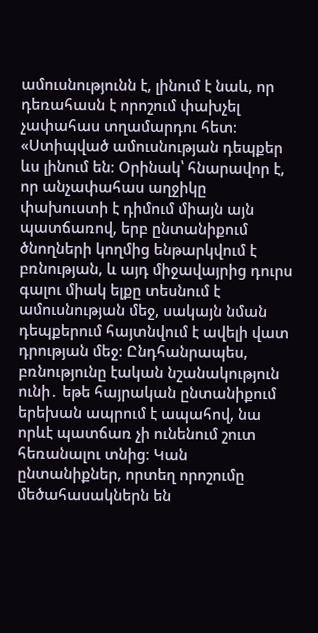ամուսնությունն է, լինում է նաև, որ դեռահասն է որոշում փախչել չափահաս տղամարդու հետ։
«Ստիպված ամուսնության դեպքեր ևս լինում են։ Օրինակ՝ հնարավոր է, որ անչափահաս աղջիկը փախուստի է դիմում միայն այն պատճառով, երբ ընտանիքում ծնողների կողմից ենթարկվում է բռնության, և այդ միջավայրից դուրս գալու միակ ելքը տեսնում է ամուսնության մեջ, սակայն նման դեպքերում հայտնվում է ավելի վատ դրության մեջ։ Ընդհանրապես, բռնությունը էական նշանակություն ունի․ եթե հայրական ընտանիքում երեխան ապրում է ապահով, նա որևէ պատճառ չի ունենում շուտ հեռանալու տնից։ Կան ընտանիքներ, որտեղ որոշումը մեծահասակներն են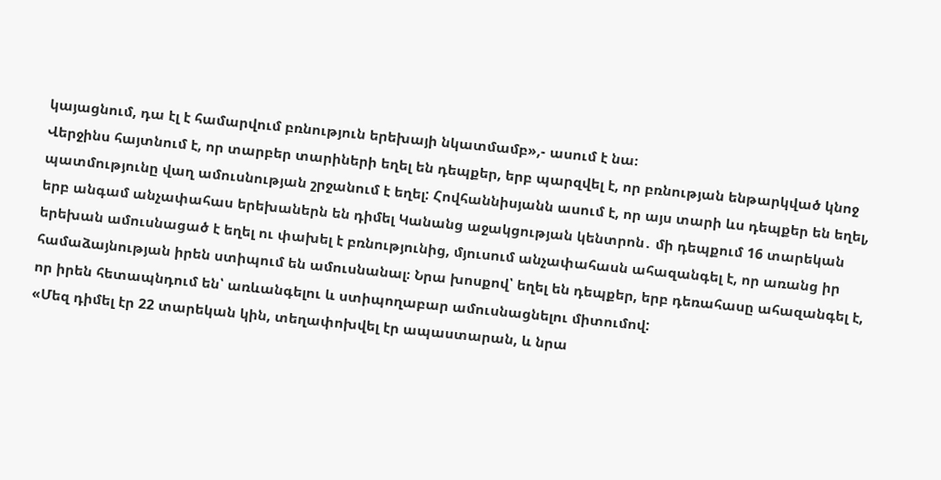կայացնում, դա էլ է համարվում բռնություն երեխայի նկատմամբ»,- ասում է նա։
Վերջինս հայտնում է, որ տարբեր տարիների եղել են դեպքեր, երբ պարզվել է, որ բռնության ենթարկված կնոջ պատմությունը վաղ ամուսնության շրջանում է եղել: Հովհաննիսյանն ասում է, որ այս տարի ևս դեպքեր են եղել, երբ անգամ անչափահաս երեխաներն են դիմել Կանանց աջակցության կենտրոն․ մի դեպքում 16 տարեկան երեխան ամուսնացած է եղել ու փախել է բռնությունից, մյուսում անչափահասն ահազանգել է, որ առանց իր համաձայնության իրեն ստիպում են ամուսնանալ։ Նրա խոսքով՝ եղել են դեպքեր, երբ դեռահասը ահազանգել է, որ իրեն հետապնդում են՝ առևանգելու և ստիպողաբար ամուսնացնելու միտումով:
«Մեզ դիմել էր 22 տարեկան կին, տեղափոխվել էր ապաստարան, և նրա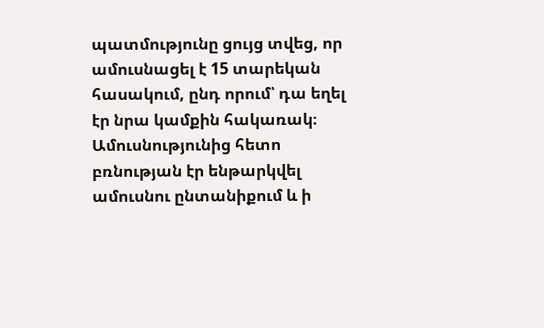պատմությունը ցույց տվեց, որ ամուսնացել է 15 տարեկան հասակում, ընդ որում՝ դա եղել էր նրա կամքին հակառակ։ Ամուսնությունից հետո բռնության էր ենթարկվել ամուսնու ընտանիքում և ի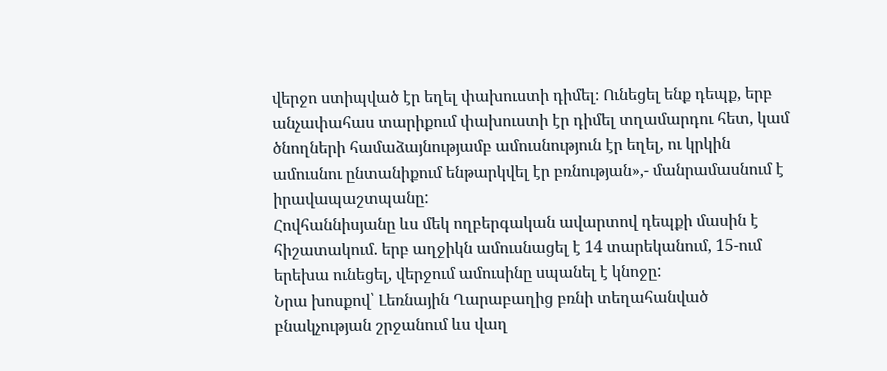վերջո ստիպված էր եղել փախուստի դիմել։ Ունեցել ենք դեպք, երբ անչափահաս տարիքում փախուստի էր դիմել տղամարդու հետ, կամ ծնողների համաձայնությամբ ամուսնություն էր եղել, ու կրկին ամուսնու ընտանիքում ենթարկվել էր բռնության»,- մանրամասնում է իրավապաշտպանը:
Հովհաննիսյանը ևս մեկ ողբերգական ավարտով դեպքի մասին է հիշատակում. երբ աղջիկն ամուսնացել է 14 տարեկանում, 15-ում երեխա ունեցել, վերջում ամուսինը սպանել է կնոջը:
Նրա խոսքով՝ Լեռնային Ղարաբաղից բռնի տեղահանված բնակչության շրջանում ևս վաղ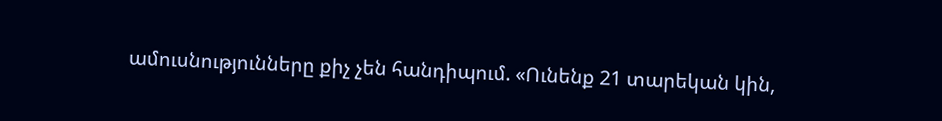ամուսնությունները քիչ չեն հանդիպում. «Ունենք 21 տարեկան կին,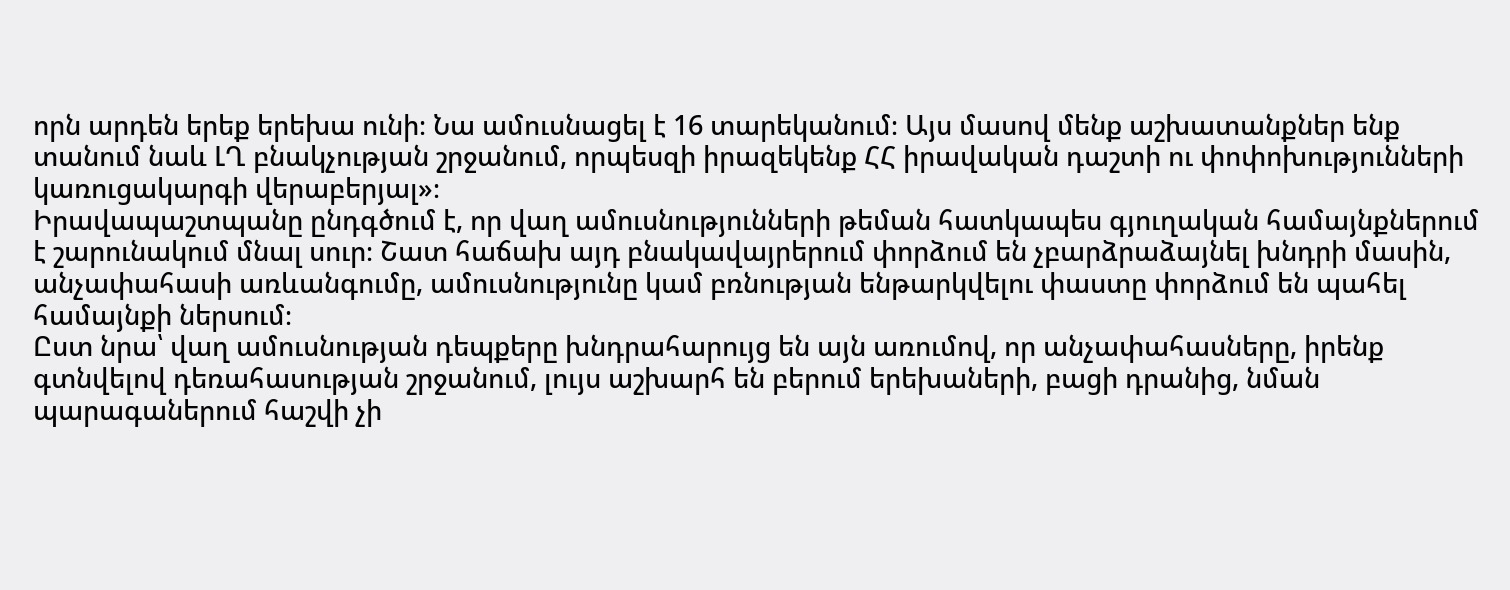որն արդեն երեք երեխա ունի։ Նա ամուսնացել է 16 տարեկանում։ Այս մասով մենք աշխատանքներ ենք տանում նաև ԼՂ բնակչության շրջանում, որպեսզի իրազեկենք ՀՀ իրավական դաշտի ու փոփոխությունների կառուցակարգի վերաբերյալ»։
Իրավապաշտպանը ընդգծում է, որ վաղ ամուսնությունների թեման հատկապես գյուղական համայնքներում է շարունակում մնալ սուր։ Շատ հաճախ այդ բնակավայրերում փորձում են չբարձրաձայնել խնդրի մասին, անչափահասի առևանգումը, ամուսնությունը կամ բռնության ենթարկվելու փաստը փորձում են պահել համայնքի ներսում։
Ըստ նրա՝ վաղ ամուսնության դեպքերը խնդրահարույց են այն առումով, որ անչափահասները, իրենք գտնվելով դեռահասության շրջանում, լույս աշխարհ են բերում երեխաների, բացի դրանից, նման պարագաներում հաշվի չի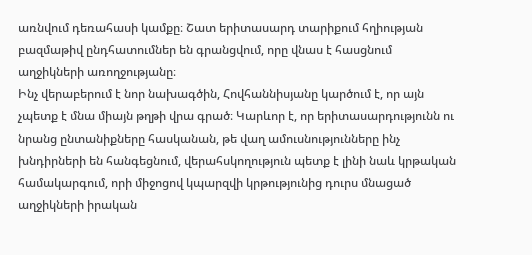առնվում դեռահասի կամքը։ Շատ երիտասարդ տարիքում հղիության բազմաթիվ ընդհատումներ են գրանցվում, որը վնաս է հասցնում աղջիկների առողջությանը։
Ինչ վերաբերում է նոր նախագծին, Հովհաննիսյանը կարծում է, որ այն չպետք է մնա միայն թղթի վրա գրած։ Կարևոր է, որ երիտասարդությունն ու նրանց ընտանիքները հասկանան, թե վաղ ամուսնությունները ինչ խնդիրների են հանգեցնում, վերահսկողություն պետք է լինի նաև կրթական համակարգում, որի միջոցով կպարզվի կրթությունից դուրս մնացած աղջիկների իրական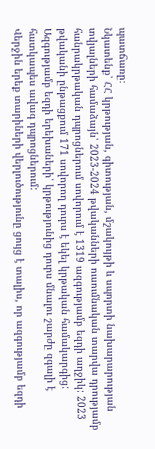պատճառը։
Նկատենք՝ ՀՀ կրթության, գիտության, մշակույթի և սպորտի նախարարության տվյալների համաձայն՝ 2023-2024 թվականների ուսումնական տարվա դրությամբ հանրակրթական դպրոցներում սովորում է 1319 ազգությամբ եզդի աղջիկ: 2023 թվականի ընթացքում 171 սովորող դուրս է եկել կրթական համակարգից: Ազգությամբ եզդի երեխաների՝ կրթությունից դուրս մնալու շարժը զգալի է հատկապես ավագ դպրոցներում:
Վերջին երեք տարիների վերլուծությունը ցույց է տալիս, որ ազգությամբ եզդի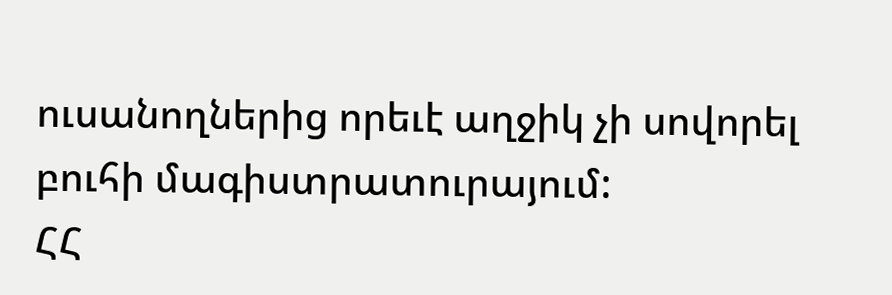ուսանողներից որեւէ աղջիկ չի սովորել բուհի մագիստրատուրայում:
ՀՀ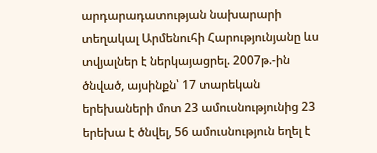արդարադատության նախարարի տեղակալ Արմենուհի Հարությունյանը ևս տվյալներ է ներկայացրել. 2007թ.-ին ծնված, այսինքն՝ 17 տարեկան երեխաների մոտ 23 ամուսնությունից 23 երեխա է ծնվել, 56 ամուսնություն եղել է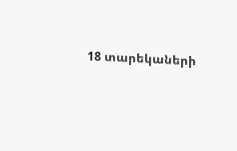18 տարեկաների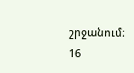շրջանում։ 16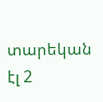տարեկան էլ 2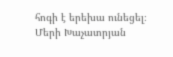հոգի է երեխա ունեցել։
Մերի Խաչատրյան